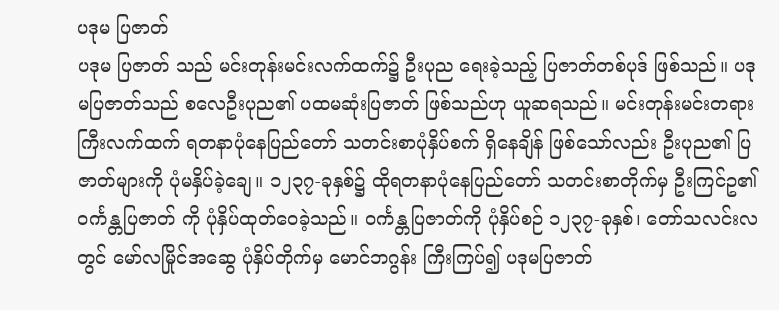ပဒုမ ပြဇာတ်
ပဒုမ ပြဇာတ် သည် မင်းတုန်းမင်းလက်ထက်၌ ဦးပုည ရေးခဲ့သည့် ပြဇာတ်တစ်ပုဒ် ဖြစ်သည်။ ပဒုမပြဇာတ်သည် စလေဦးပုည၏ ပထမဆုံးပြဇာတ် ဖြစ်သည်ဟု ယူဆရသည်။ မင်းတုန်းမင်းတရားကြီးလက်ထက် ရတနာပုံနေပြည်တော် သတင်းစာပုံနှိပ်စက် ရှိနေချိန် ဖြစ်သော်လည်း ဦးပုည၏ ပြဇာတ်များကို ပုံမနှိပ်ခဲ့ချေ။ ၁၂၃၇-ခုနှစ်၌ ထိုရတနာပုံနေပြည်တော် သတင်းစာတိုက်မှ ဦးကြင်ဥ၏ ဝင်္ကန္တပြဇာတ် ကို ပုံနှိပ်ထုတ်ဝေခဲ့သည်။ ဝင်္ကန္တပြဇာတ်ကို ပုံနှိပ်စဉ် ၁၂၃၇-ခုနှစ်၊ တော်သလင်းလတွင် မော်လမြိုင်အဆွေ ပုံနှိပ်တိုက်မှ မောင်ဘဂွန်း ကြီးကြပ်၍ ပဒုမပြဇာတ်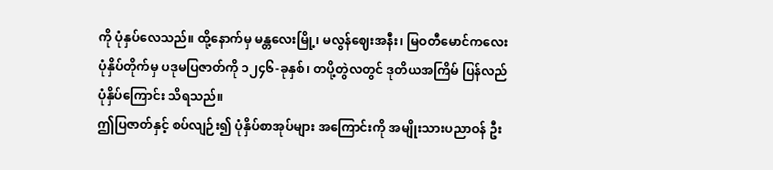ကို ပုံနှပ်လေသည်။ ထို့နောက်မှ မန္တလေးမြို့၊ မလွန်ဈေးအနီး၊ မြဝတီမောင်ကလေး ပုံနှိပ်တိုက်မှ ပဒုမပြဇာတ်ကို ၁၂၄၆-ခုနှစ်၊ တပို့တွဲလတွင် ဒုတိယအကြိမ် ပြန်လည်ပုံနှိပ်ကြောင်း သိရသည်။
ဤပြဇာတ်နှင့် စပ်လျဉ်း၍ ပုံနှိပ်စာအုပ်များ အကြောင်းကို အမျိုးသားပညာဝန် ဦး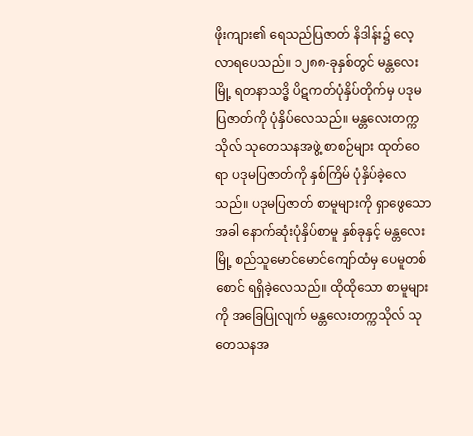ဖိုးကျား၏ ရေသည်ပြဇာတ် နိဒါန်း၌ လေ့လာရပေသည်။ ၁၂၈၈-ခုနှစ်တွင် မန္တလေးမြို့ ရတနာသဒ္ဓိ ပိဋကတ်ပုံနှိပ်တိုက်မှ ပဒုမပြဇာတ်ကို ပုံနှိပ်လေသည်။ မန္တလေးတက္ကသိုလ် သုတေသနအဖွဲ့ စာစဉ်များ ထုတ်ဝေရာ ပဒုမပြဇာတ်ကို နှစ်ကြိမ် ပုံနှိပ်ခဲ့လေသည်။ ပဒုမပြဇာတ် စာမူများကို ရှာဖွေသောအခါ နောက်ဆုံးပုံနှိပ်စာမူ နှစ်ခုနှင့် မန္တလေးမြို့ စည်သူမောင်မောင်ကျော်ထံမှ ပေမူတစ်စောင် ရရှိခဲ့လေသည်။ ထိုထိုသော စာမူများကို အခြေပြုလျက် မန္တလေးတက္ကသိုလ် သုတေသနအ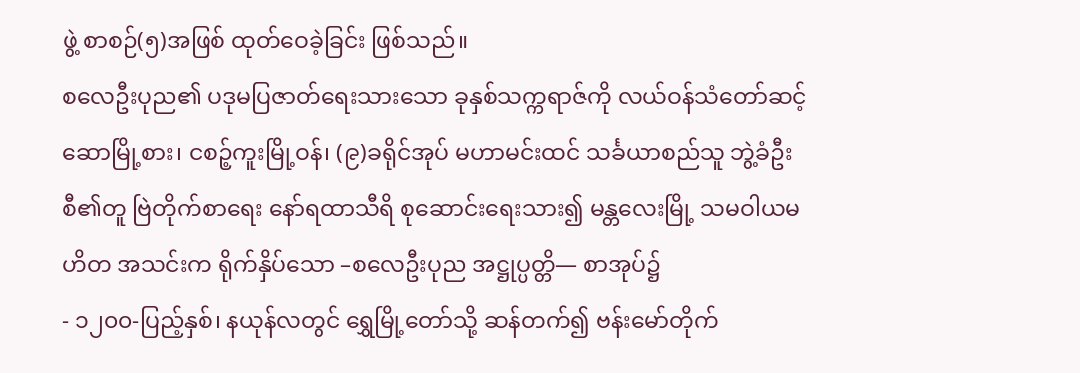ဖွဲ့ စာစဉ်(၅)အဖြစ် ထုတ်ဝေခဲ့ခြင်း ဖြစ်သည်။
စလေဦးပုည၏ ပဒုမပြဇာတ်ရေးသားသော ခုနှစ်သက္ကရာဇ်ကို လယ်ဝန်သံတော်ဆင့် ဆောမြို့စား၊ ငစဉ့်ကူးမြို့ဝန်၊ (၉)ခရိုင်အုပ် မဟာမင်းထင် သင်္ခယာစည်သူ ဘွဲ့ခံဦးစီ၏တူ ဗြဲတိုက်စာရေး နော်ရထာသီရိ စုဆောင်းရေးသား၍ မန္တလေးမြို့ သမဝါယမဟိတ အသင်းက ရိုက်နှိပ်သော –စလေဦးပုည အဋ္ဌုပ္ပတ္တိ— စာအုပ်၌
- ၁၂၀၀-ပြည့်နှစ်၊ နယုန်လတွင် ရွှေမြို့တော်သို့ ဆန်တက်၍ ဗန်းမော်တိုက်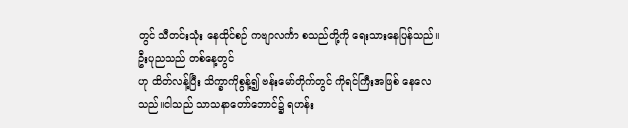တွင် သီတင်းသုံး နေထိုင်စဉ် ကဗျာလင်္ကာ စသည်တို့ကို ရေးသားနေပြန်သည်။ ဦးပုညသည် တစ်နေ့တွင်
ဟု ထိတ်လန့်ပြီး သိက္ခာကိုစွန့်၍ ဗန်းမော်တိုက်တွင် ကိုရင်ကြီးအဖြစ် နေလေသည်။ငါသည် သာသနာတော်ဘောင်၌ ရဟန်း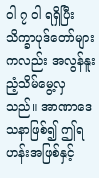ဝါ ၇ ဝါ ရရှိပြီး သိက္ခာပုဒ်တော်များကလည်း အလွန်နူးညံ့သိမ်မွေ့လှသည်။ အာဏာဒေသနာဖြစ်၍ ဤရဟန်းအဖြစ်နှင့်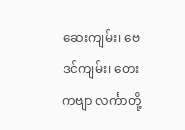ဆေးကျမ်း၊ ဗေဒင်ကျမ်း၊ တေးကဗျာ လင်္ကာတို့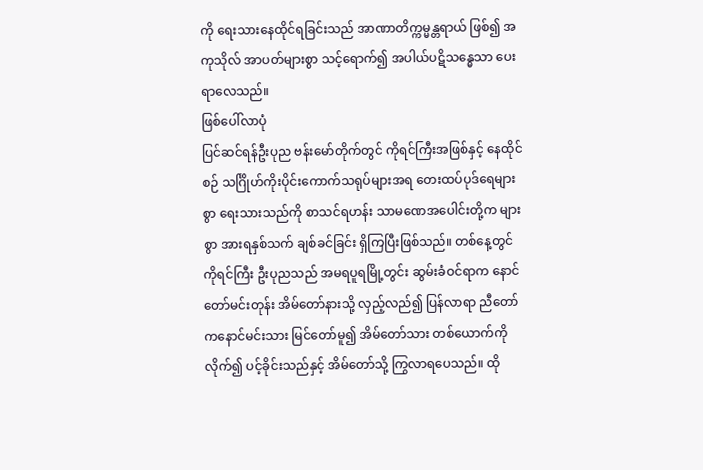ကို ရေးသားနေထိုင်ရခြင်းသည် အာဏာတိက္ကမ္မန္တရာယ် ဖြစ်၍ အကုသိုလ် အာပတ်များစွာ သင့်ရောက်၍ အပါယ်ပဋိသန္ဓေသာ ပေးရာလေသည်။
ဖြစ်ပေါ်လာပုံ
ပြင်ဆင်ရန်ဦးပုည ဗန်းမော်တိုက်တွင် ကိုရင်ကြီးအဖြစ်နှင့် နေထိုင်စဉ် သင်္ဂြိုဟ်ကိုးပိုင်းကောက်သရုပ်များအရ တေးထပ်ပုဒ်ရေများစွာ ရေးသားသည်ကို စာသင်ရဟန်း သာမဏေအပေါင်းတို့က များစွာ အားရနှစ်သက် ချစ်ခင်ခြင်း ရှိကြပြီးဖြစ်သည်။ တစ်နေ့တွင် ကိုရင်ကြီး ဦးပုညသည် အမရပူရမြို့တွင်း ဆွမ်းခံဝင်ရာက နောင်တော်မင်းတုန်း အိမ်တော်နားသို့ လှည့်လည်၍ ပြန်လာရာ ညီတော် ကနောင်မင်းသား မြင်တော်မူ၍ အိမ်တော်သား တစ်ယောက်ကို လိုက်၍ ပင့်ခိုင်းသည်နှင့် အိမ်တော်သို့ ကြွလာရပေသည်။ ထို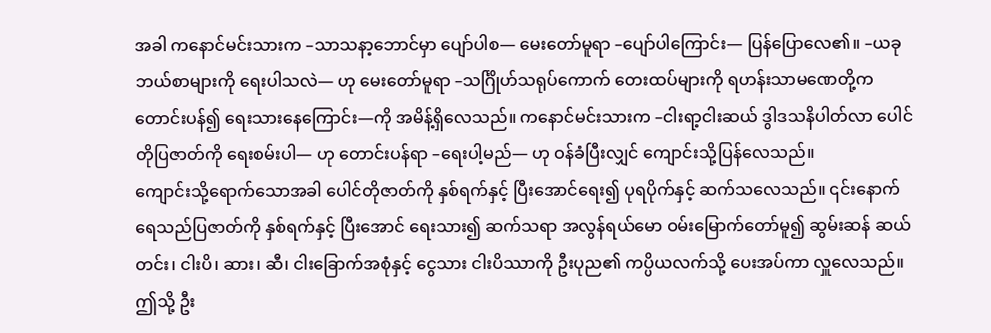အခါ ကနောင်မင်းသားက –သာသနာ့ဘောင်မှာ ပျော်ပါစ— မေးတော်မူရာ –ပျော်ပါကြောင်း— ပြန်ပြောလေ၏။ –ယခု ဘယ်စာများကို ရေးပါသလဲ— ဟု မေးတော်မူရာ –သင်္ဂြိုဟ်သရုပ်ကောက် တေးထပ်များကို ရဟန်းသာမဏေတို့က တောင်းပန်၍ ရေးသားနေကြောင်း—ကို အမိန့်ရှိလေသည်။ ကနောင်မင်းသားက –ငါးရာ့ငါးဆယ် ဒွါဒသနိပါတ်လာ ပေါင်တိုပြဇာတ်ကို ရေးစမ်းပါ— ဟု တောင်းပန်ရာ –ရေးပါ့မည်— ဟု ဝန်ခံပြီးလျှင် ကျောင်းသို့ပြန်လေသည်။
ကျောင်းသို့ရောက်သောအခါ ပေါင်တိုဇာတ်ကို နှစ်ရက်နှင့် ပြီးအောင်ရေး၍ ပုရပိုက်နှင့် ဆက်သလေသည်။ ၎င်းနောက် ရေသည်ပြဇာတ်ကို နှစ်ရက်နှင့် ပြီးအောင် ရေးသား၍ ဆက်သရာ အလွန်ရယ်မော ဝမ်းမြောက်တော်မူ၍ ဆွမ်းဆန် ဆယ်တင်း၊ ငါးပိ၊ ဆား၊ ဆီ၊ ငါးခြောက်အစုံနှင့် ငွေသား ငါးပိဿာကို ဦးပုည၏ ကပ္ပိယလက်သို့ ပေးအပ်ကာ လှူလေသည်။ ဤသို့ ဦး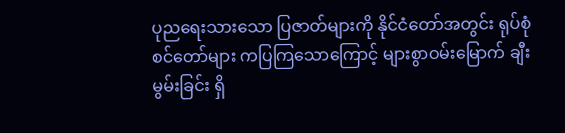ပုညရေးသားသော ပြဇာတ်များကို နိုင်ငံတော်အတွင်း ရုပ်စုံစင်တော်များ ကပြကြသောကြောင့် များစွာဝမ်းမြောက် ချီးမွမ်းခြင်း ရှိ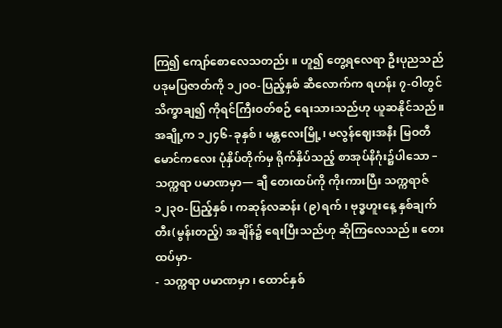ကြ၍ ကျော်စောလေသတည်း။ ဟူ၍ တွေ့ရလေရာ ဦးပုညသည် ပဒုမပြဇာတ်ကို ၁၂၀၀-ပြည့်နှစ် ဆီလောက်က ရဟန်း ၇-ဝါတွင် သိက္ခာချ၍ ကိုရင်ကြီးဝတ်စဉ် ရေးသားသည်ဟု ယူဆနိုင်သည်။
အချို့က ၁၂၄၆-ခုနှစ်၊ မန္တလေးမြို့၊ မလွန်ဈေးအနီး မြဝတီမောင်ကလေး ပုံနှိပ်တိုက်မှ ရိုက်နှိပ်သည့် စာအုပ်နိဂုံး၌ပါသော –သက္ကရာ ပမာဏမှာ— ချီ တေးထပ်ကို ကိုးကားပြီး သက္ကရာဇ် ၁၂၃၀-ပြည့်နှစ်၊ ကဆုန်လဆန်း (၉)ရက်၊ ဗုဒ္ဓဟူးနေ့ နှစ်ချက်တီး(မွန်းတည့်) အချိန်၌ ရေးပြီးသည်ဟု ဆိုကြလေသည်။ တေးထပ်မှာ-
- သက္ကရာ ပမာဏမှာ၊ ထောင်နှစ်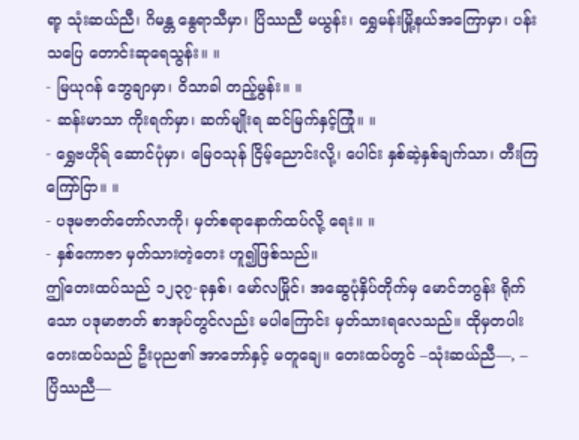ရာ့ သုံးဆယ်ညီ၊ ဂိမန္တ နွေရာသီမှာ၊ ပြိဿညီ မယွန်း၊ ရွှေမန်းမြို့နယ်အကြောမှာ၊ ပန်းသပြေ တောင်းဆုရေသွန်း။ ။
- မြယုဂန် ဘွေချာမှာ၊ ဝိသာခါ တည့်မွန်း။ ။
- ဆန်းမာသာ ကိုးရက်မှာ၊ ဆက်မျိုးရ ဆင်မြက်နှင့်ကြုံ။ ။
- ရွှေဗဟိုရ် ဆောင်ပုံမှာ၊ မြေဝသုန် ငြိမ့်ညောင်းလို့၊ ပေါင်း နှစ်ဆဲ့နှစ်ချက်သာ၊ တီးကြ ကြော်ငြာ။ ။
- ပဒုမဇာတ်တော်လာကို၊ မှတ်စရာနောက်ထပ်လို့ ရေး။ ။
- နှစ်ကောဇာ မှတ်သားတဲ့တေး ဟူ၍ဖြစ်သည်။
ဤတေးထပ်သည် ၁၂၃၇-ခုနှစ်၊ မော်လမြိုင်၊ အဆွေပုံနှိပ်တိုက်မှ မောင်ဘဂွန်း ရိုက်သော ပဒုမာဇာတ် စာအုပ်တွင်လည်း မပါကြောင်း မှတ်သားရလေသည်။ ထိုမှတပါး တေးထပ်သည် ဦးပုည၏ အာဘော်နှင့် မတူချေ။ တေးထပ်တွင် –သုံးဆယ်ညီ—, –ပြိဿညီ—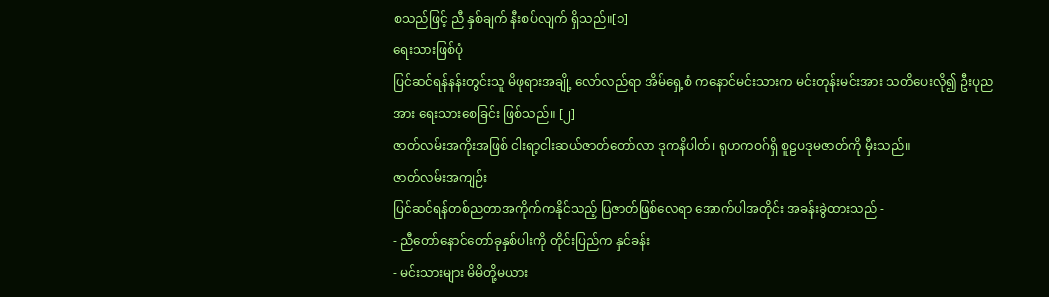စသည်ဖြင့် ညီ နှစ်ချက် နီးစပ်လျက် ရှိသည်။[၁]
ရေးသားဖြစ်ပုံ
ပြင်ဆင်ရန်နန်းတွင်းသူ မိဖုရားအချို့ လော်လည်ရာ အိမ်ရှေ့စံ ကနောင်မင်းသားက မင်းတုန်းမင်းအား သတိပေးလို၍ ဦးပုညအား ရေးသားစေခြင်း ဖြစ်သည်။ [၂]
ဇာတ်လမ်းအကိုးအဖြစ် ငါးရာ့ငါးဆယ်ဇာတ်တော်လာ ဒုကနိပါတ်၊ ရုဟကဝဂ်ရှိ စူဠပဒုမဇာတ်ကို မှီးသည်။
ဇာတ်လမ်းအကျဉ်း
ပြင်ဆင်ရန်တစ်ညတာအကိုက်ကနိုင်သည့် ပြဇာတ်ဖြစ်လေရာ အောက်ပါအတိုင်း အခန်းခွဲထားသည် -
- ညီတော်နောင်တော်ခုနှစ်ပါးကို တိုင်းပြည်က နှင်ခန်း
- မင်းသားများ မိမိတို့မယား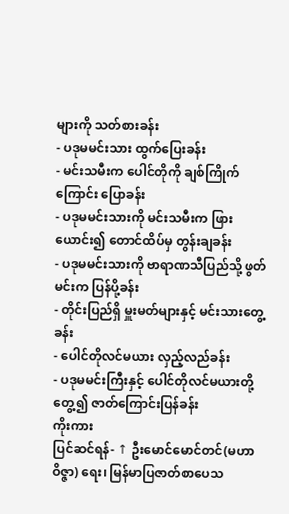များကို သတ်စားခန်း
- ပဒုမမင်းသား ထွက်ပြေးခန်း
- မင်းသမီးက ပေါင်တိုကို ချစ်ကြိုက်ကြောင်း ပြောခန်း
- ပဒုမမင်းသားကို မင်းသမီးက ဖြားယောင်း၍ တောင်ထိပ်မှ တွန်းချခန်း
- ပဒုမမင်းသားကို ဗာရာဏသီပြည်သို့ ဖွတ်မင်းက ပြန်ပို့ခန်း
- တိုင်းပြည်ရှိ မှူးမတ်များနှင့် မင်းသားတွေ့ခန်း
- ပေါင်တိုလင်မယား လှည့်လည်ခန်း
- ပဒုမမင်းကြီးနှင့် ပေါင်တိုလင်မယားတို့ တွေ့၍ ဇာတ်ကြောင်းပြန်ခန်း
ကိုးကား
ပြင်ဆင်ရန်- ↑ ဦးမောင်မောင်တင်(မဟာဝိဇ္ဇာ) ရေး၊ မြန်မာပြဇာတ်စာပေသ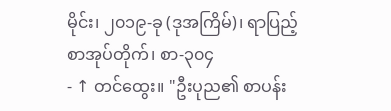မိုင်း၊ ၂၀၁၉-ခု (ဒုအကြိမ်)၊ ရာပြည့်စာအုပ်တိုက်၊ စာ-၃၀၄
- ↑ တင်ထွေး။ "ဦးပုည၏ စာပန်း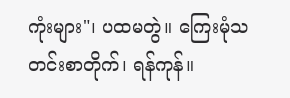ကုံးများ"၊ ပထမတွဲ။ ကြေးမုံသတင်းစာတိုက်၊ ရန်ကုန်။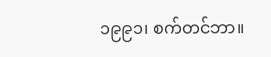၁၉၉၁၊ စက်တင်ဘာ။